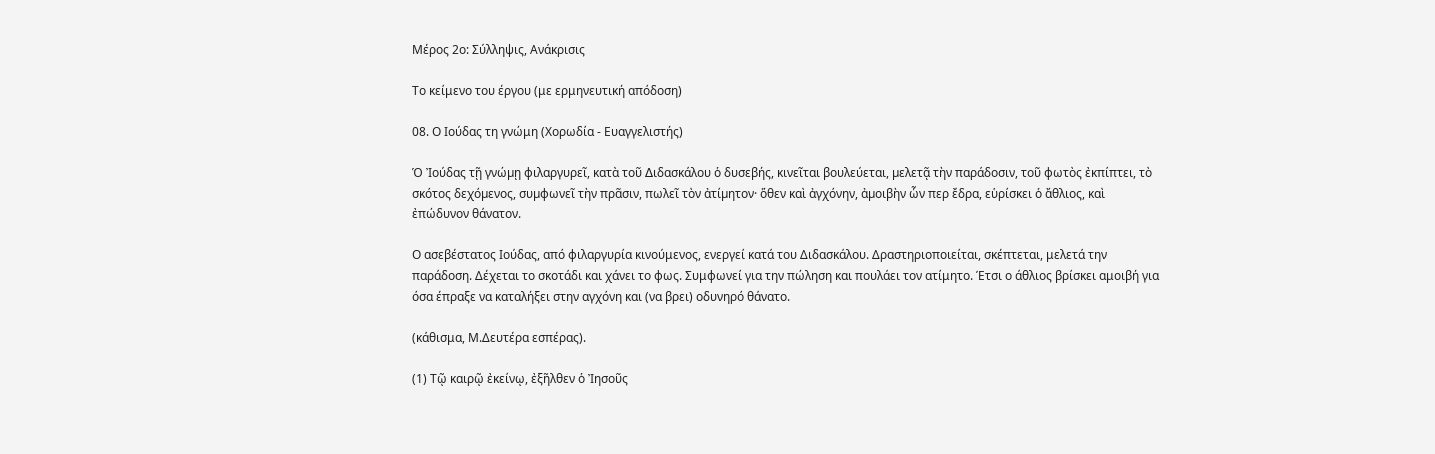Μέρος 2ο: Σύλληψις, Ανάκρισις

Το κείμενο του έργου (με ερμηνευτική απόδοση)

08. Ο Ιούδας τη γνώμη (Χορωδία - Ευαγγελιστής)

Ὁ Ἰούδας τῇ γνώµῃ φιλαργυρεῖ, κατὰ τοῦ ∆ιδασκάλου ὁ δυσεβής, κινεῖται βουλεύεται, µελετᾷ τὴν παράδοσιν, τοῦ φωτὸς ἐκπίπτει, τὸ σκότος δεχόµενος, συµφωνεῖ τὴν πρᾶσιν, πωλεῖ τὸν ἀτίµητον· ὅθεν καὶ ἀγχόνην, ἀµοιβὴν ὧν περ ἔδρα, εὑρίσκει ὁ ἄθλιος, καὶ ἐπώδυνον θάνατον.

Ο ασεβέστατος Ιούδας, από φιλαργυρία κινούμενος, ενεργεί κατά του Διδασκάλου. Δραστηριοποιείται, σκέπτεται, μελετά την παράδοση. Δέχεται το σκοτάδι και χάνει το φως. Συμφωνεί για την πώληση και πουλάει τον ατίμητο. Έτσι ο άθλιος βρίσκει αμοιβή για όσα έπραξε να καταλήξει στην αγχόνη και (να βρει) οδυνηρό θάνατο.

(κάθισμα, Μ.Δευτέρα εσπέρας).

(1) Τῷ καιρῷ ἐκείνῳ, ἐξῆλθεν ὁ Ἰησοῦς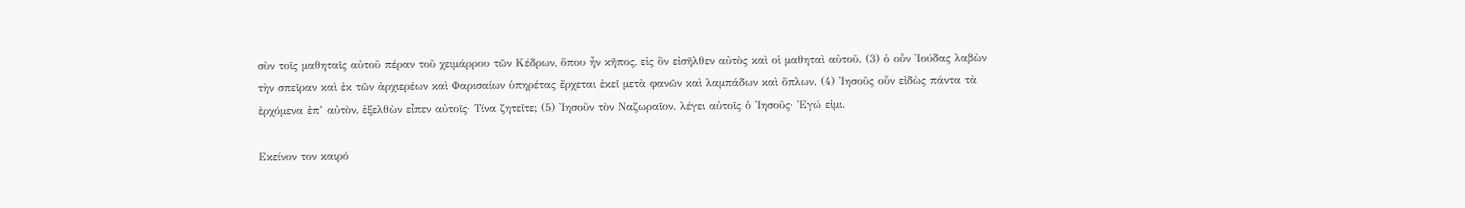σὺν τοῖς µαθηταῖς αὐτοῦ πέραν τοῦ χειµάρρου τῶν Κέδρων, ὅπου ἦν κῆπος, εἰς ὃν εἰσῆλθεν αὐτὸς καὶ οἱ µαθηταὶ αὐτοῦ. (3) ὁ οὖν Ἰούδας λαβὼν τὴν σπεῖραν καὶ ἐκ τῶν ἀρχιερέων καὶ Φαρισαίων ὑπηρέτας ἔρχεται ἐκεῖ µετὰ φανῶν καὶ λαµπάδων καὶ ὅπλων. (4) Ἰησοῦς οὖν εἰδὼς πάντα τὰ ἐρχόµενα ἐπ’ αὐτὸν, ἐξελθὼν εἶπεν αὐτοῖς· Τίνα ζητεῖτε; (5) ᾿Ιησοῦν τὸν Ναζωραῖον. λέγει αὐτοῖς ὁ Ἰησοῦς· Ἐγώ εἰµι.

Εκείνον τον καιρό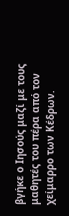βγήκε ο Ιησούς μαζί με τους μαθητές του πέρα από τον χείμαρρο των Κέδρων.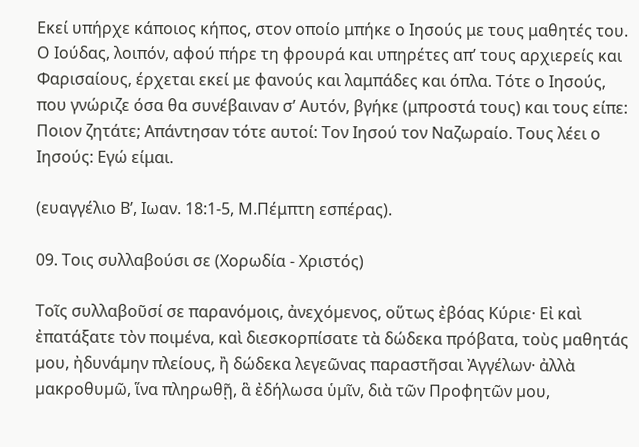Εκεί υπήρχε κάποιος κήπος, στον οποίο μπήκε ο Ιησούς με τους μαθητές του. Ο Ιούδας, λοιπόν, αφού πήρε τη φρουρά και υπηρέτες απ’ τους αρχιερείς και Φαρισαίους, έρχεται εκεί με φανούς και λαμπάδες και όπλα. Τότε ο Ιησούς, που γνώριζε όσα θα συνέβαιναν σ’ Αυτόν, βγήκε (μπροστά τους) και τους είπε: Ποιον ζητάτε; Απάντησαν τότε αυτοί: Τον Ιησού τον Ναζωραίο. Τους λέει ο Ιησούς: Εγώ είμαι.

(ευαγγέλιο Β’, Ιωαν. 18:1-5, Μ.Πέμπτη εσπέρας).

09. Τοις συλλαβούσι σε (Χορωδία - Χριστός)

Τοῖς συλλαβοῦσί σε παρανόµοις, ἀνεχόµενος, οὕτως ἐβόας Κύριε· Εἰ καὶ ἐπατάξατε τὸν ποιµένα, καὶ διεσκορπίσατε τὰ δώδεκα πρόβατα, τοὺς µαθητάς µου, ἠδυνάµην πλείους, ἢ δώδεκα λεγεῶνας παραστῆσαι Ἀγγέλων· ἀλλὰ µακροθυµῶ, ἵνα πληρωθῇ, ἃ ἐδήλωσα ὑµῖν, διὰ τῶν Προφητῶν µου,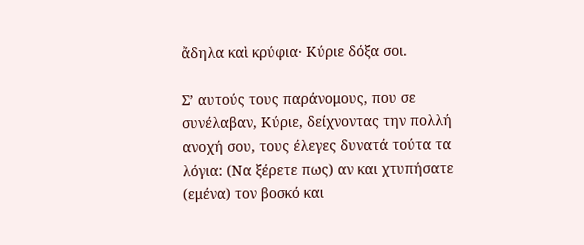ἄδηλα καὶ κρύφια· Κύριε δόξα σοι.

Σ’ αυτούς τους παράνομους, που σε συνέλαβαν, Κύριε, δείχνοντας την πολλή ανοχή σου, τους έλεγες δυνατά τούτα τα λόγια: (Να ξέρετε πως) αν και χτυπήσατε (εμένα) τον βοσκό και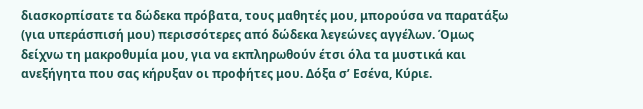διασκορπίσατε τα δώδεκα πρόβατα, τους μαθητές μου, μπορούσα να παρατάξω (για υπεράσπισή μου) περισσότερες από δώδεκα λεγεώνες αγγέλων. Όμως δείχνω τη μακροθυμία μου, για να εκπληρωθούν έτσι όλα τα μυστικά και ανεξήγητα που σας κήρυξαν οι προφήτες μου. Δόξα σ’ Εσένα, Κύριε.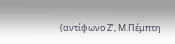(αντίφωνο Ζ’, Μ.Πέμπτη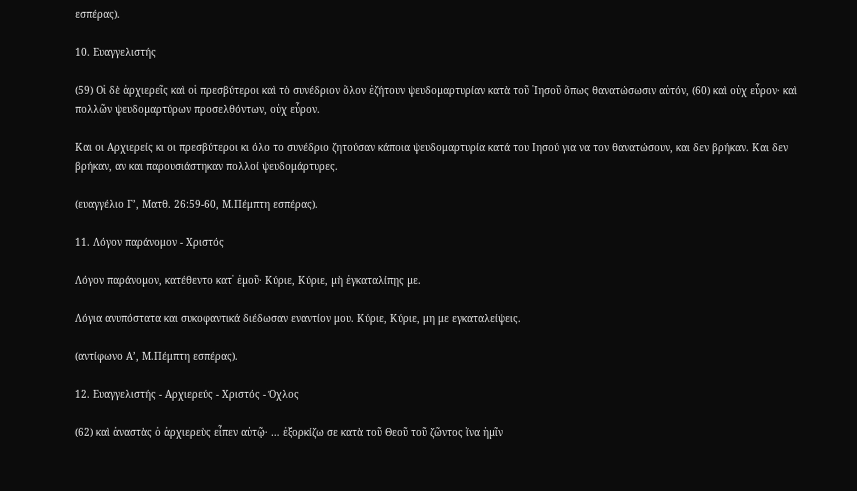εσπέρας).

10. Ευαγγελιστής

(59) Οἱ δὲ ἀρχιερεῖς καὶ οἱ πρεσβύτεροι καὶ τὸ συνέδριον ὅλον ἐζήτουν ψευδοµαρτυρίαν κατὰ τοῦ ᾿Ιησοῦ ὅπως θανατώσωσιν αὐτόν, (60) καὶ οὐχ εὗρον· καὶ πολλῶν ψευδοµαρτύρων προσελθόντων, οὐχ εὗρον.

Και οι Αρχιερείς κι οι πρεσβύτεροι κι όλο το συνέδριο ζητούσαν κάποια ψευδομαρτυρία κατά του Ιησού για να τον θανατώσουν, και δεν βρήκαν. Και δεν βρήκαν, αν και παρουσιάστηκαν πολλοί ψευδομάρτυρες.

(ευαγγέλιο Γ’, Ματθ. 26:59-60, Μ.Πέμπτη εσπέρας).

11. Λόγον παράνομον - Χριστός

Λόγον παράνοµον, κατέθεντο κατ᾿ ἐµοῦ· Κύριε, Κύριε, µὴ ἐγκαταλίπῃς µε.

Λόγια ανυπόστατα και συκοφαντικά διέδωσαν εναντίον μου. Κύριε, Κύριε, μη με εγκαταλείψεις.

(αντίφωνο Α’, Μ.Πέμπτη εσπέρας).

12. Ευαγγελιστής - Αρχιερεύς - Χριστός - Όχλος

(62) καὶ ἀναστὰς ὁ ἀρχιερεὺς εἶπεν αὐτῷ· … ἐξορκίζω σε κατὰ τοῦ Θεοῦ τοῦ ζῶντος ἵνα ἡµῖν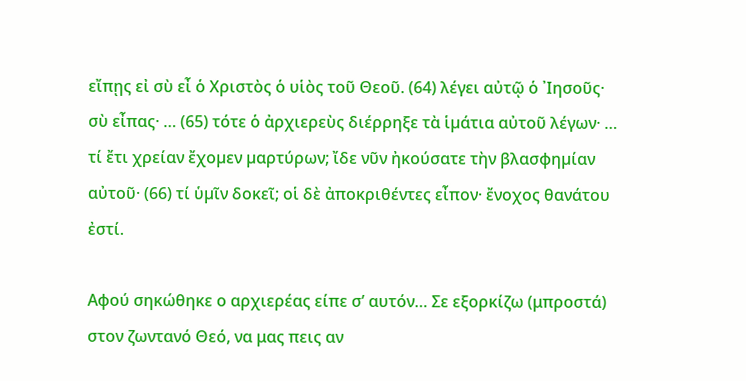εἴπῃς εἰ σὺ εἶ ὁ Χριστὸς ὁ υἱὸς τοῦ Θεοῦ. (64) λέγει αὐτῷ ὁ ᾿Ιησοῦς· σὺ εἶπας· … (65) τότε ὁ ἀρχιερεὺς διέρρηξε τὰ ἱµάτια αὐτοῦ λέγων· … τί ἔτι χρείαν ἔχοµεν µαρτύρων; ἴδε νῦν ἠκούσατε τὴν βλασφηµίαν αὐτοῦ· (66) τί ὑµῖν δοκεῖ; οἱ δὲ ἀποκριθέντες εἶπον· ἔνοχος θανάτου ἐστί.

Αφού σηκώθηκε ο αρχιερέας είπε σ’ αυτόν… Σε εξορκίζω (μπροστά) στον ζωντανό Θεό, να μας πεις αν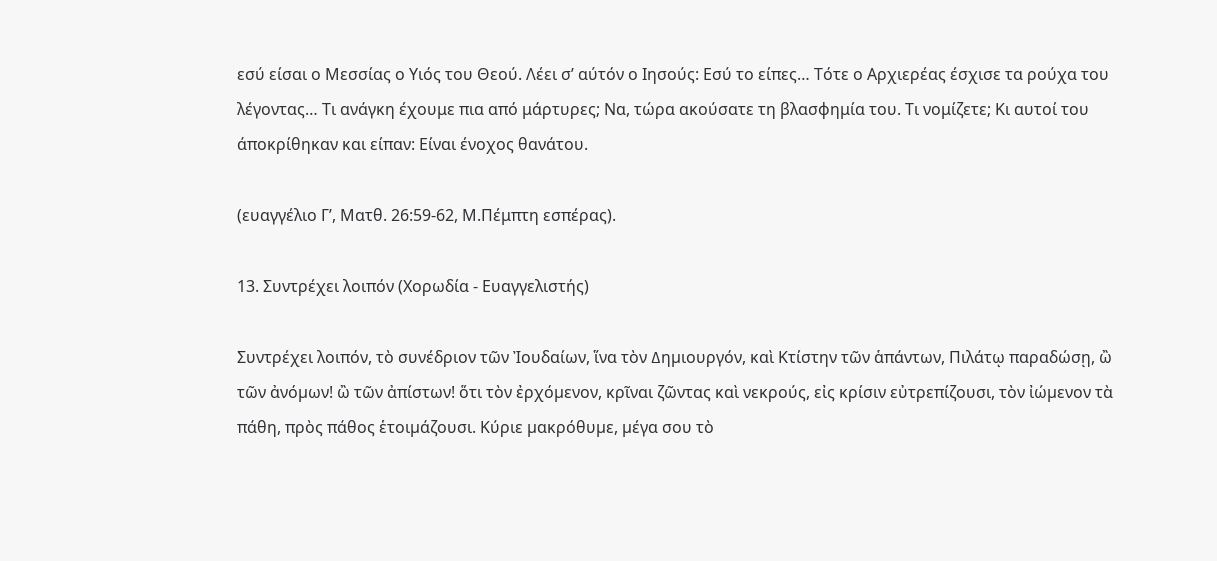εσύ είσαι ο Μεσσίας ο Υιός του Θεού. Λέει σ’ αύτόν ο Ιησούς: Εσύ το είπες… Τότε ο Αρχιερέας έσχισε τα ρούχα του λέγοντας… Τι ανάγκη έχουμε πια από μάρτυρες; Να, τώρα ακούσατε τη βλασφημία του. Τι νομίζετε; Κι αυτοί του άποκρίθηκαν και είπαν: Είναι ένοχος θανάτου.

(ευαγγέλιο Γ’, Ματθ. 26:59-62, Μ.Πέμπτη εσπέρας).

13. Συντρέχει λοιπόν (Χορωδία - Ευαγγελιστής)

Συντρέχει λοιπόν, τὸ συνέδριον τῶν Ἰουδαίων, ἵνα τὸν ∆ηµιουργόν, καὶ Κτίστην τῶν ἁπάντων, Πιλάτῳ παραδώσῃ, ὢ τῶν ἀνόµων! ὢ τῶν ἀπίστων! ὅτι τὸν ἐρχόµενον, κρῖναι ζῶντας καὶ νεκρούς, εἰς κρίσιν εὐτρεπίζουσι, τὸν ἰώµενον τὰ πάθη, πρὸς πάθος ἑτοιµάζουσι. Κύριε µακρόθυµε, µέγα σου τὸ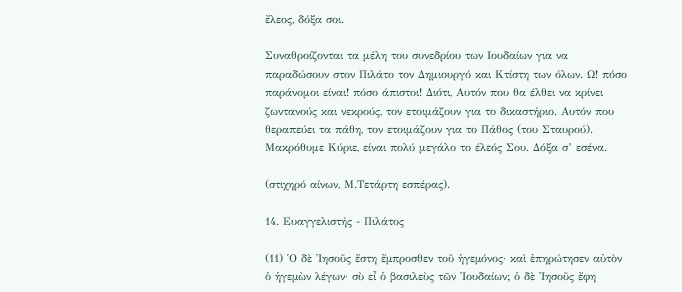ἔλεος, δόξα σοι.

Συναθροίζονται τα μέλη του συνεδρίου των Ιουδαίων για να παραδώσουν στον Πιλάτο τον Δημιουργό και Κτίστη των όλων. Ω! πόσο παράνομοι είναι! πόσο άπιστοι! Διότι, Αυτόν που θα έλθει να κρίνει ζωντανούς και νεκρούς, τον ετοιμάζουν για το δικαστήριο. Αυτόν που θεραπεύει τα πάθη, τον ετοιμάζουν για το Πάθος (του Σταυρού). Μακρόθυμε Κύριε, είναι πολύ μεγάλο το έλεός Σου. Δόξα σ’ εσένα.

(στιχηρό αίνων, Μ.Τετάρτη εσπέρας).

14. Ευαγγελιστής - Πιλάτος

(11) ῾Ο δὲ ᾿Ιησοῦς ἔστη ἔµπροσθεν τοῦ ἡγεµόνος· καὶ ἐπηρώτησεν αὐτὸν ὁ ἡγεµὼν λέγων· σὺ εἶ ὁ βασιλεὺς τῶν ᾿Ιουδαίων; ὁ δὲ ᾿Ιησοῦς ἔφη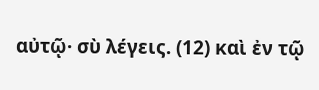αὐτῷ· σὺ λέγεις. (12) καὶ ἐν τῷ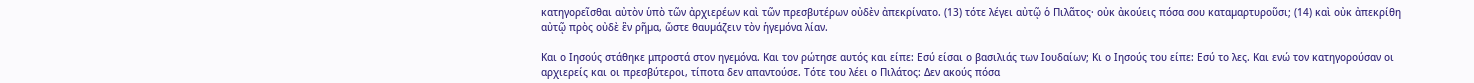κατηγορεῖσθαι αὐτὸν ὑπὸ τῶν ἀρχιερέων καὶ τῶν πρεσβυτέρων οὐδὲν ἀπεκρίνατο. (13) τότε λέγει αὐτῷ ὁ Πιλᾶτος· οὐκ ἀκούεις πόσα σου καταµαρτυροῦσι; (14) καὶ οὐκ ἀπεκρίθη αὐτῷ πρὸς οὐδὲ ἓν ρῆµα, ὥστε θαυµάζειν τὸν ἡγεµόνα λίαν.

Και ο Ιησούς στάθηκε μπροστά στον ηγεμόνα. Και τον ρώτησε αυτός και είπε: Εσύ είσαι ο βασιλιάς των Ιουδαίων; Κι ο Ιησούς του είπε: Εσύ το λες. Και ενώ τον κατηγορούσαν οι αρχιερείς και οι πρεσβύτεροι, τίποτα δεν απαντούσε. Τότε του λέει ο Πιλάτος: Δεν ακούς πόσα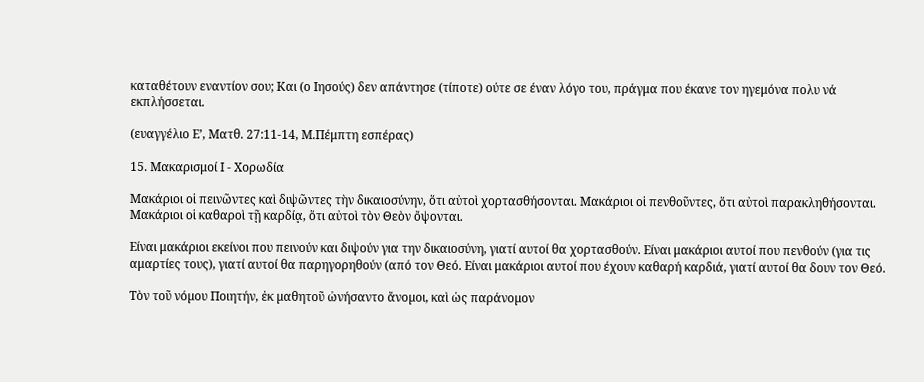καταθέτουν εναντίον σου; Και (ο Ιησούς) δεν απάντησε (τίποτε) ούτε σε έναν λόγο του, πράγμα που έκανε τον ηγεμόνα πολυ νά εκπλήσσεται.

(ευαγγέλιο Ε’, Ματθ. 27:11-14, Μ.Πέμπτη εσπέρας)

15. Μακαρισμοί Ι - Χορωδία

Μακάριοι οἱ πεινῶντες καὶ διψῶντες τὴν δικαιοσύνην, ὅτι αὐτοὶ χορτασθήσονται. Μακάριοι οἱ πενθοῦντες, ὅτι αὐτοὶ παρακληθήσονται. Μακάριοι οἱ καθαροὶ τῇ καρδίᾳ, ὅτι αὐτοὶ τὸν Θεὸν ὄψονται.

Είναι μακάριοι εκείνοι που πεινούν και διψούν για την δικαιοσύνη, γιατί αυτοί θα χορτασθούν. Είναι μακάριοι αυτοί που πενθούν (για τις αμαρτίες τους), γιατί αυτοί θα παρηγορηθούν (από τον Θεό. Είναι μακάριοι αυτοί που έχουν καθαρή καρδιά, γιατί αυτοί θα δουν τον Θεό.

Τὸν τοῦ νόµου Ποιητήν, ἐκ µαθητοῦ ὠνήσαντο ἄνοµοι, καὶ ὡς παράνοµον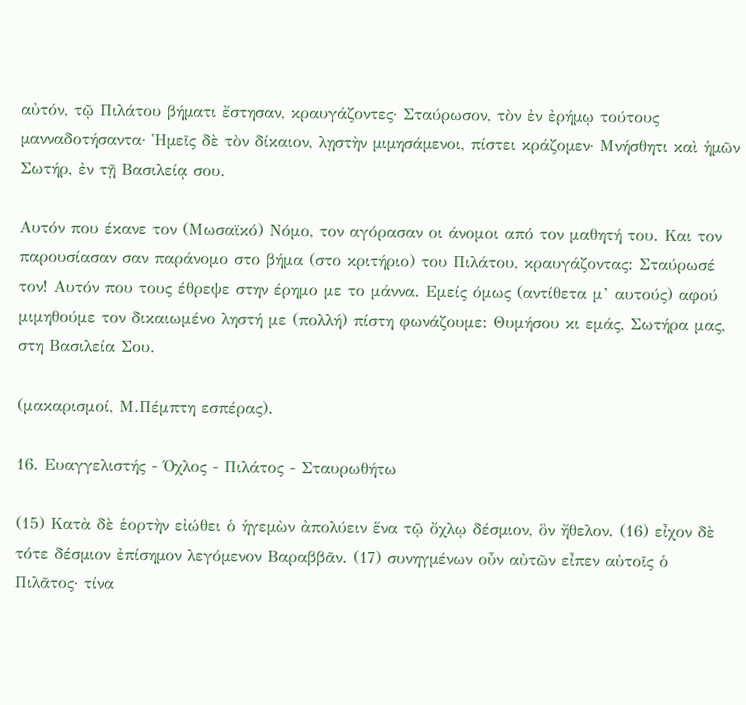αὐτόν, τῷ Πιλάτου βήµατι ἔστησαν, κραυγάζοντες· Σταύρωσον, τὸν ἐν ἐρήµῳ τούτους µανναδοτήσαντα· Ἡµεῖς δὲ τὸν δίκαιον, λῃστὴν µιµησάµενοι, πίστει κράζοµεν· Μνήσθητι καὶ ἡµῶν Σωτήρ, ἐν τῇ Βασιλείᾳ σου.

Αυτόν που έκανε τον (Μωσαϊκό) Νόμο, τον αγόρασαν οι άνομοι από τον μαθητή του. Και τον παρουσίασαν σαν παράνομο στο βήμα (στο κριτήριο) του Πιλάτου, κραυγάζοντας: Σταύρωσέ τον! Αυτόν που τους έθρεψε στην έρημο με το μάννα. Εμείς όμως (αντίθετα μ’ αυτούς) αφού μιμηθούμε τον δικαιωμένο ληστή με (πολλή) πίστη φωνάζουμε: Θυμήσου κι εμάς, Σωτήρα μας, στη Βασιλεία Σου.

(μακαρισμοί, Μ.Πέμπτη εσπέρας).

16. Ευαγγελιστής - Όχλος - Πιλάτος - Σταυρωθήτω

(15) Κατὰ δὲ ἑορτὴν εἰώθει ὁ ἡγεµὼν ἀπολύειν ἕνα τῷ ὄχλῳ δέσµιον, ὃν ἤθελον. (16) εἶχον δὲ τότε δέσµιον ἐπίσηµον λεγόµενον Βαραββᾶν. (17) συνηγµένων οὖν αὐτῶν εἶπεν αὐτοῖς ὁ Πιλᾶτος· τίνα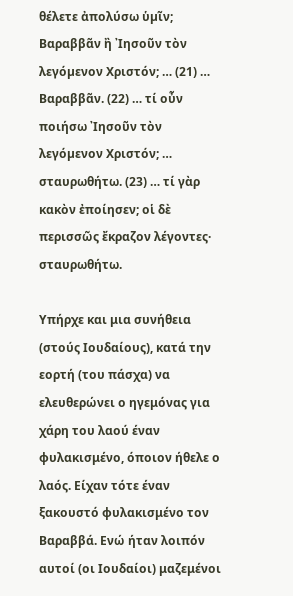θέλετε ἀπολύσω ὑµῖν; Βαραββᾶν ἢ ᾿Ιησοῦν τὸν λεγόµενον Χριστόν; … (21) … Βαραββᾶν. (22) … τί οὖν ποιήσω ᾿Ιησοῦν τὸν λεγόµενον Χριστόν; … σταυρωθήτω. (23) … τί γὰρ κακὸν ἐποίησεν; οἱ δὲ περισσῶς ἔκραζον λέγοντες· σταυρωθήτω.

Υπήρχε και μια συνήθεια (στούς Ιουδαίους), κατά την εορτή (του πάσχα) να ελευθερώνει ο ηγεμόνας για χάρη του λαού έναν φυλακισμένο, όποιον ήθελε ο λαός. Είχαν τότε έναν ξακουστό φυλακισμένο τον Βαραββά. Ενώ ήταν λοιπόν αυτοί (οι Ιουδαίοι) μαζεμένοι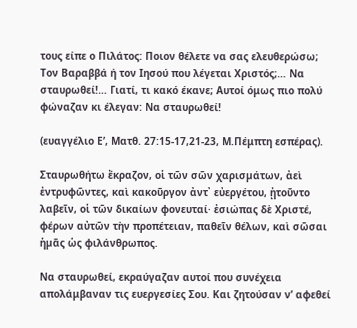τους είπε ο Πιλάτος: Ποιον θέλετε να σας ελευθερώσω; Τον Βαραββά ή τον Ιησού που λέγεται Χριστός;… Να σταυρωθεί!… Γιατί, τι κακό έκανε; Αυτοί όμως πιο πολύ φώναζαν κι έλεγαν: Να σταυρωθεί!

(ευαγγέλιο Ε’, Ματθ. 27:15-17,21-23, Μ.Πέμπτη εσπέρας).

Σταυρωθήτω ἔκραζον, οἱ τῶν σῶν χαρισµάτων, ἀεὶ ἐντρυφῶντες, καὶ κακοῦργον ἀντ᾿ εὐεργέτου, ᾐτοῦντο λαβεῖν, οἱ τῶν δικαίων φονευταί· ἐσιώπας δὲ Χριστέ, φέρων αὐτῶν τὴν προπέτειαν, παθεῖν θέλων, καὶ σῶσαι ἡµᾶς ὡς φιλάνθρωπος.

Να σταυρωθεί, εκραύγαζαν αυτοί που συνέχεια απολάμβαναν τις ευεργεσίες Σου. Και ζητούσαν ν’ αφεθεί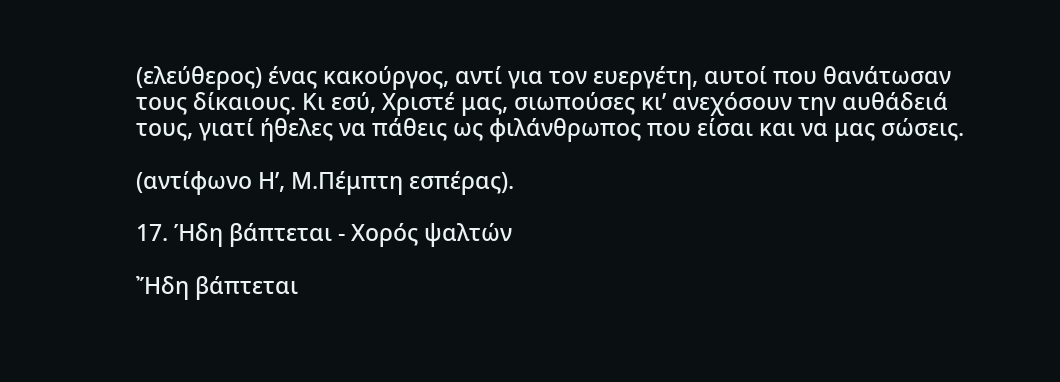(ελεύθερος) ένας κακούργος, αντί για τον ευεργέτη, αυτοί που θανάτωσαν τους δίκαιους. Κι εσύ, Χριστέ μας, σιωπούσες κι’ ανεχόσουν την αυθάδειά τους, γιατί ήθελες να πάθεις ως φιλάνθρωπος που είσαι και να μας σώσεις.

(αντίφωνο Η’, Μ.Πέμπτη εσπέρας).

17. Ήδη βάπτεται - Χορός ψαλτών

Ἤδη βάπτεται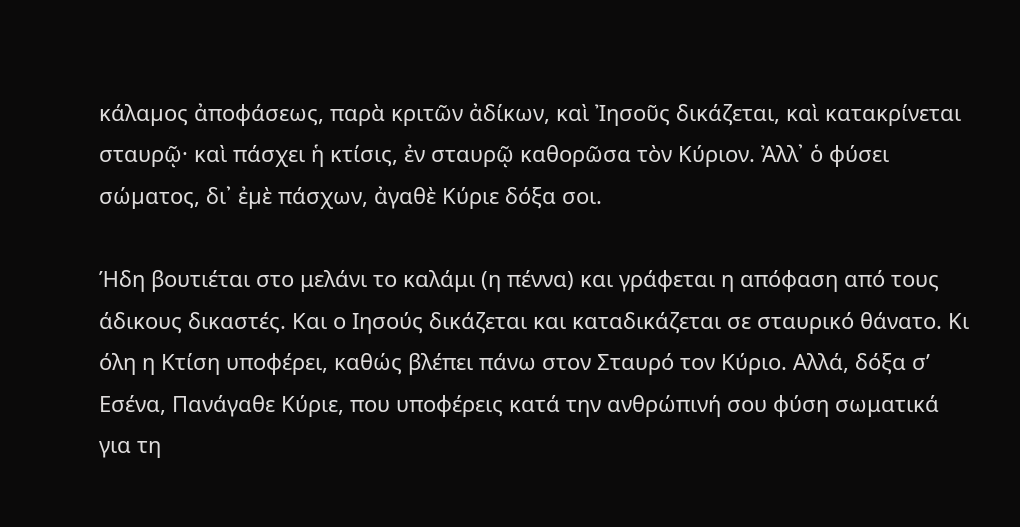κάλαµος ἀποφάσεως, παρὰ κριτῶν ἀδίκων, καὶ Ἰησοῦς δικάζεται, καὶ κατακρίνεται σταυρῷ· καὶ πάσχει ἡ κτίσις, ἐν σταυρῷ καθορῶσα τὸν Κύριον. Ἀλλ᾿ ὁ φύσει σώµατος, δι᾿ ἐµὲ πάσχων, ἀγαθὲ Κύριε δόξα σοι.

Ήδη βουτιέται στο μελάνι το καλάμι (η πέννα) και γράφεται η απόφαση από τους άδικους δικαστές. Και ο Ιησούς δικάζεται και καταδικάζεται σε σταυρικό θάνατο. Κι όλη η Κτίση υποφέρει, καθώς βλέπει πάνω στον Σταυρό τον Κύριο. Αλλά, δόξα σ’ Εσένα, Πανάγαθε Κύριε, που υποφέρεις κατά την ανθρώπινή σου φύση σωματικά για τη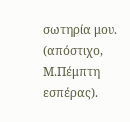σωτηρία μου.
(απόστιχο, Μ.Πέμπτη εσπέρας).